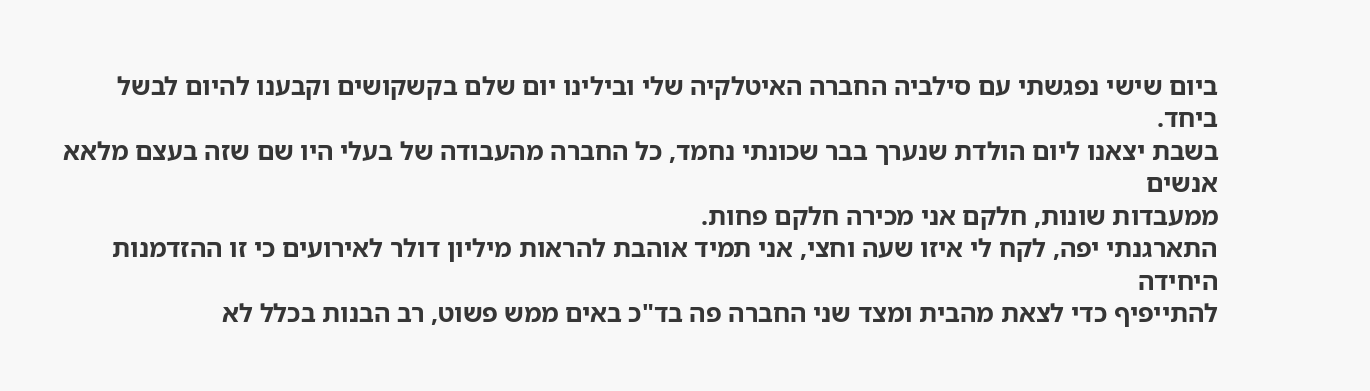ביום שישי נפגשתי עם סילביה החברה האיטלקיה שלי ובילינו יום שלם בקשקושים וקבענו להיום לבשל ביחד.
בשבת יצאנו ליום הולדת שנערך בבר שכונתי נחמד, כל החברה מהעבודה של בעלי היו שם שזה בעצם מלאא אנשים
ממעבדות שונות, חלקם אני מכירה חלקם פחות.
התארגנתי יפה, לקח לי איזו שעה וחצי, אני תמיד אוהבת להראות מיליון דולר לאירועים כי זו ההזדמנות היחידה
להתייפיף כדי לצאת מהבית ומצד שני החברה פה בד"כ באים ממש פשוט, רב הבנות בכלל לא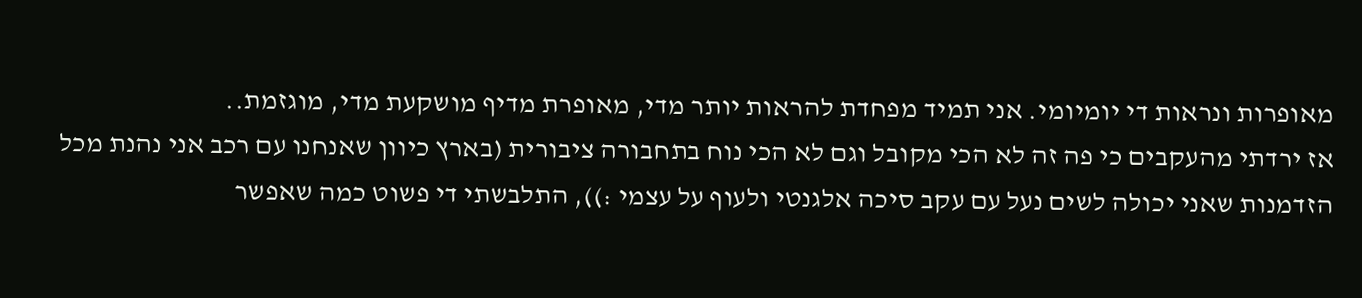מאופרות ונראות די יומיומי. אני תמיד מפחדת להראות יותר מדי, מאופרת מדיף מושקעת מדי, מוגזמת..
אז ירדתי מהעקבים כי פה זה לא הכי מקובל וגם לא הכי נוח בתחבורה ציבורית (בארץ כיוון שאנחנו עם רכב אני נהנת מכל הזדמנות שאני יכולה לשים נעל עם עקב סיכה אלגנטי ולעוף על עצמי :)), התלבשתי די פשוט כמה שאפשר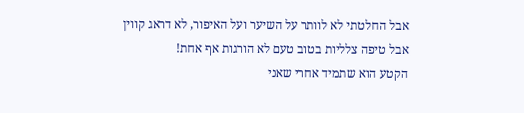אבל החלטתי לא לוותר על השיער ועל האיפור, לא דראג קווין אבל טיפה צלליות בטוב טעם לא הורגות אף אחת!
הקטע הוא שתמיד אחרי שאני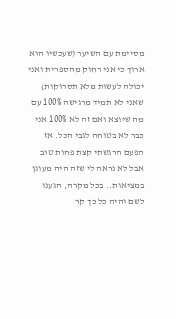מסיימת עם השיער (שעכשיו הוא ארוך כי אני רחוק מהספרית ואני יכולה לעשות מלא תסרוקות) שאני לא תמיד מרגישה 100% עם מה שיוצא ואם זה לא 100% אני כבר לא בטוחה לגבי הכל. אז הפעם הרגשתי קצת פחות טוב אבל לא נראה לי שזה היה מעוגן במציאות.. בכל מקרה, הגענו לשם והיה כל כך קר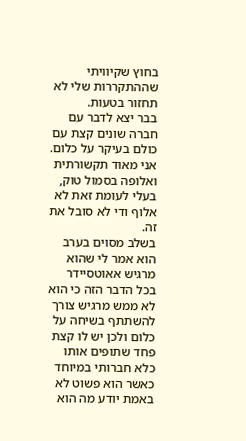בחוץ שקיוויתי שההתקררות שלי לא תחזור בטעות.
בבר יצא לדבר עם חברה שונים קצת עם כולם בעיקר על כלום.
אני מאוד תקשורתית ואלופה בסמול טוק, בעלי לעומת זאת לא אלוף ודי לא סובל את זה.
בשלב מסוים בערב הוא אמר לי שהוא מרגיש אאוטסיידר בכל הדבר הזה כי הוא לא ממש מרגיש צורך להשתתף בשיחה על כלום ולכן יש לו קצת פחד שתופים אותו כלא חברותי במיוחד כאשר הוא פשוט לא באמת יודע מה הוא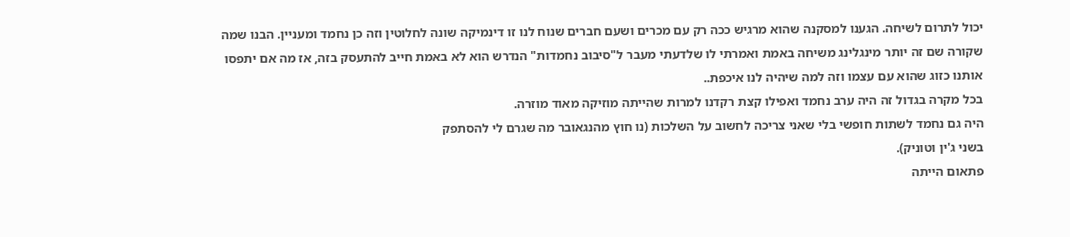יכול לתרום לשיחה. הגענו למסקנה שהוא מרגיש ככה רק עם מכרים ושעם חברים שנוח לנו זו דינמיקה שונה לחלוטין וזה כן נחמד ומעניין. הבנו שמה שקורה שם זה יותר מינגלינג משיחה באמת ואמרתי לו שלדעתי מעבר ל"סיבוב נחמדות" הנדרש הוא לא באמת חייב להתעסק בזה, אז מה אם יתפסו אותנו כזוג שהוא עם עצמו וזה למה שיהיה לנו איכפת..
בכל מקרה בגדול זה היה ערב נחמד ואפילו קצת רקדנו למרות שהייתה מוזיקה מאוד מוזרה.
היה גם נחמד לשתות חופשי בלי שאני צריכה לחשוב על השלכות (נו חוץ מהנגאובר מה שגרם לי להסתפק
בשני ג'ין וטוניק).
פתאום הייתה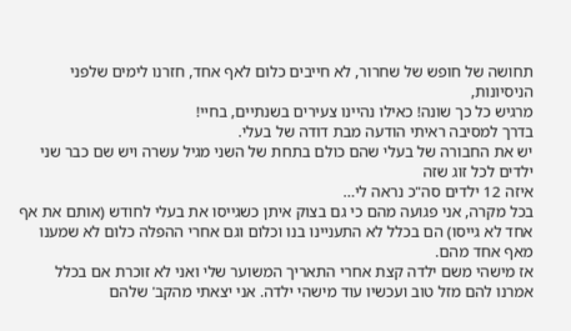תחושה של חופש של שחרור, לא חייבים כלום לאף אחד, חזרנו לימים שלפני הניסיונות,
מרגיש כל כך שונה! כאילו נהיינו צעירים בשנתיים, בחיי!
בדרך למסיבה ראיתי הודעה מבת דודה של בעלי.
יש את החבורה של בעלי שהם כולם בתחת של השני מגיל עשרה ויש שם כבר שני ילדים לכל זוג שזה
איזה 12 ילדים סה"כ נראה לי...
בכל מקרה, אני פגועה מהם כי גם בצוק איתן כשגייסו את בעלי לחודש (אותם את אף אחד לא גייסו) הם בכלל לא התעניינו בנו וכלום וגם אחרי ההפלה כלום לא שמענו מאף אחד מהם.
אז מישהי משם ילדה קצת אחרי התאריך המשוער שלי ואני לא זוכרת אם בכלל אמרנו להם מזל טוב ועכשיו עוד מישהי ילדה. אני יצאתי מהקב' שלהם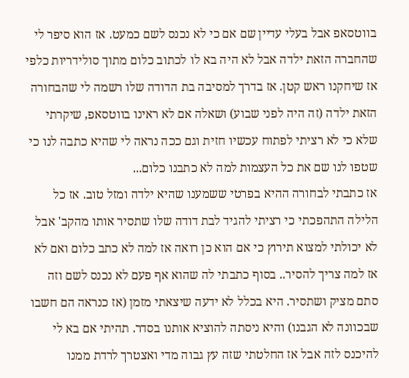בווטסאפ אבל בעלי עדיין שם אם כי לא נכנס לשם כמעט. אז הוא סיפר לי שהחברה הזאת ילדה אבל לא היה בא לו לכתוב כלום מתוך סולידריות כלפי אז שיחקנו ראש קטן. אז בדרך למסיבה בת הדודה שלו רשמה לי שהבחורה הזאת ילדה (זה היה לפני שבוע) ושאלה אם לא ראינו בווטסאפ, שיקרתי שלא כי לא רציתי לפתוח עכשיו חזית וגם ככה נראה לי שהיא כתבה לנו כי שטפו לנו שם את כל העצמות למה לא כתבנו כלום...
אז כתבתי לבחורה ההיא בפרטי ששמענו שהיא ילדה ומזל טוב. אז כל הלילה התהפכתי כי רציתי להגיד לבת דודה שלו שתסיר אותו מהקב' אבל לא יכולתי למצוא תירוץ כי אם הוא כן רואה אז למה לא כתב כלום ואם לא אז למה צריך להסיר.. בסוף כתבתי לה שהוא אף פעם לא נכנס לשם וזה סתם מציק ושתסיר. היא בכלל לא ידעה שיצאתי מזמן (אז כנראה הם חשבו שבכוונה לא הגבנו) והיא ניסתה להוציא אותנו בסדר. תהיתי אם בא לי להיכנס לזה אבל אז החלטתי שזה עץ גבוה מדי ואצטרך לרדת ממנו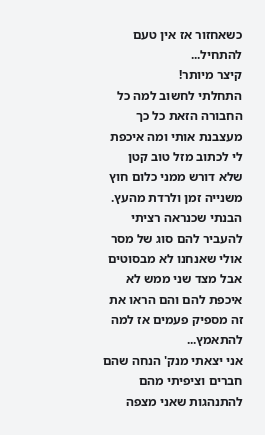כשאחזור אז אין טעם להתחיל...
קיצר מיותר!
התחלתי לחשוב למה כל החבורה הזאת כל כך מעצבנת אותי ומה איכפת לי לכתוב מזל טוב קטן שלא דורש ממני כלום חוץ משנייה זמן ולרדת מהעץ. הבנתי שכנראה רציתי להעביר להם סוג של מסר אולי שאנחנו לא מבסוטים אבל מצד שני ממש לא איכפת להם והם הראו את זה מספיק פעמים אז למה להתאמץ...
אני יצאתי מנק' הנחה שהם חברים וציפיתי מהם להתנהגות שאני מצפה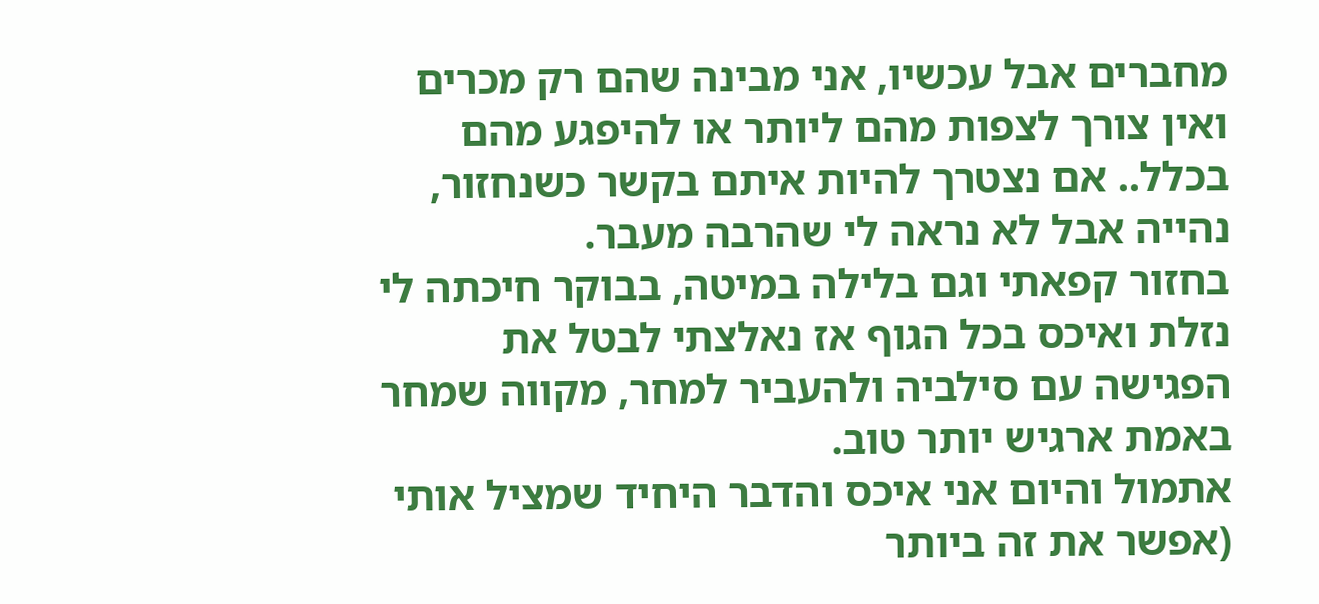מחברים אבל עכשיו, אני מבינה שהם רק מכרים ואין צורך לצפות מהם ליותר או להיפגע מהם בכלל.. אם נצטרך להיות איתם בקשר כשנחזור, נהייה אבל לא נראה לי שהרבה מעבר.
בחזור קפאתי וגם בלילה במיטה, בבוקר חיכתה לי נזלת ואיכס בכל הגוף אז נאלצתי לבטל את
הפגישה עם סילביה ולהעביר למחר, מקווה שמחר באמת ארגיש יותר טוב.
אתמול והיום אני איכס והדבר היחיד שמציל אותי (אפשר את זה ביותר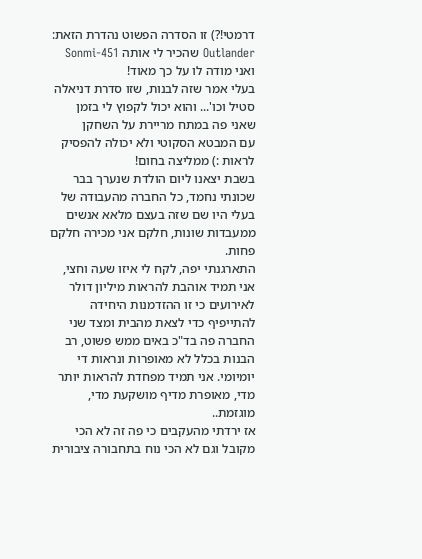דרמטי!?) זו הסדרה הפשוט נהדרת הזאת:
Outlander שהכיר לי אותה Sonmi-451 ואני מודה לו על כך מאוד!
בעלי אמר שזה לבנות, שזו סדרת דניאלה סטיל וכו'... והוא יכול לקפוץ לי בזמן שאני פה במתח מריירת על השחקן
עם המבטא הסקוטי ולא יכולה להפסיק לראות :) ממליצה בחום!
בשבת יצאנו ליום הולדת שנערך בבר שכונתי נחמד, כל החברה מהעבודה של בעלי היו שם שזה בעצם מלאא אנשים
ממעבדות שונות, חלקם אני מכירה חלקם פחות.
התארגנתי יפה, לקח לי איזו שעה וחצי, אני תמיד אוהבת להראות מיליון דולר לאירועים כי זו ההזדמנות היחידה
להתייפיף כדי לצאת מהבית ומצד שני החברה פה בד"כ באים ממש פשוט, רב הבנות בכלל לא מאופרות ונראות די יומיומי. אני תמיד מפחדת להראות יותר מדי, מאופרת מדיף מושקעת מדי, מוגזמת..
אז ירדתי מהעקבים כי פה זה לא הכי מקובל וגם לא הכי נוח בתחבורה ציבורית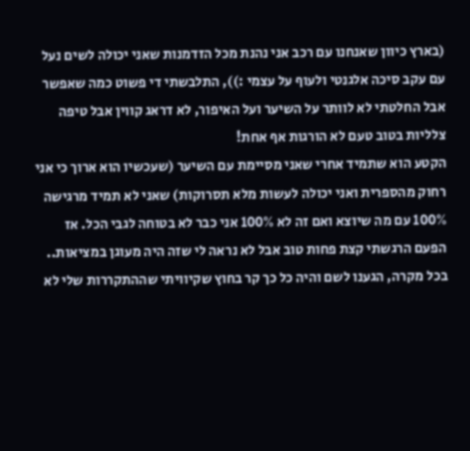(בארץ כיוון שאנחנו עם רכב אני נהנת מכל הזדמנות שאני יכולה לשים נעל עם עקב סיכה אלגנטי ולעוף על עצמי :)), התלבשתי די פשוט כמה שאפשר אבל החלטתי לא לוותר על השיער ועל האיפור, לא דראג קווין אבל טיפה צלליות בטוב טעם לא הורגות אף אחת!
הקטע הוא שתמיד אחרי שאני מסיימת עם השיער (שעכשיו הוא ארוך כי אני רחוק מהספרית ואני יכולה לעשות מלא תסרוקות) שאני לא תמיד מרגישה 100% עם מה שיוצא ואם זה לא 100% אני כבר לא בטוחה לגבי הכל. אז הפעם הרגשתי קצת פחות טוב אבל לא נראה לי שזה היה מעוגן במציאות.. בכל מקרה, הגענו לשם והיה כל כך קר בחוץ שקיוויתי שההתקררות שלי לא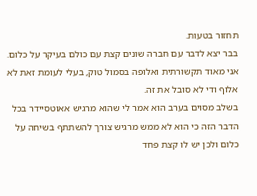תחזור בטעות.
בבר יצא לדבר עם חברה שונים קצת עם כולם בעיקר על כלום.
אני מאוד תקשורתית ואלופה בסמול טוק, בעלי לעומת זאת לא אלוף ודי לא סובל את זה.
בשלב מסוים בערב הוא אמר לי שהוא מרגיש אאוטסיידר בכל הדבר הזה כי הוא לא ממש מרגיש צורך להשתתף בשיחה על כלום ולכן יש לו קצת פחד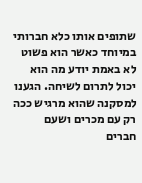שתופים אותו כלא חברותי במיוחד כאשר הוא פשוט לא באמת יודע מה הוא יכול לתרום לשיחה. הגענו למסקנה שהוא מרגיש ככה רק עם מכרים ושעם חברים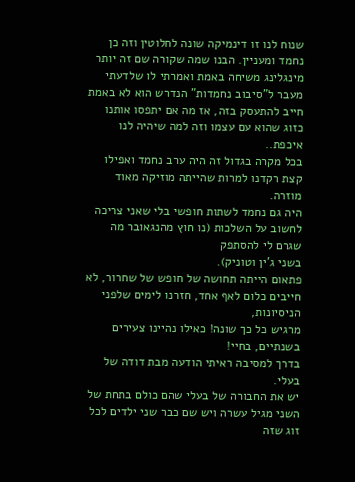שנוח לנו זו דינמיקה שונה לחלוטין וזה כן נחמד ומעניין. הבנו שמה שקורה שם זה יותר מינגלינג משיחה באמת ואמרתי לו שלדעתי מעבר ל"סיבוב נחמדות" הנדרש הוא לא באמת חייב להתעסק בזה, אז מה אם יתפסו אותנו כזוג שהוא עם עצמו וזה למה שיהיה לנו איכפת..
בכל מקרה בגדול זה היה ערב נחמד ואפילו קצת רקדנו למרות שהייתה מוזיקה מאוד מוזרה.
היה גם נחמד לשתות חופשי בלי שאני צריכה לחשוב על השלכות (נו חוץ מהנגאובר מה שגרם לי להסתפק
בשני ג'ין וטוניק).
פתאום הייתה תחושה של חופש של שחרור, לא חייבים כלום לאף אחד, חזרנו לימים שלפני הניסיונות,
מרגיש כל כך שונה! כאילו נהיינו צעירים בשנתיים, בחיי!
בדרך למסיבה ראיתי הודעה מבת דודה של בעלי.
יש את החבורה של בעלי שהם כולם בתחת של השני מגיל עשרה ויש שם כבר שני ילדים לכל זוג שזה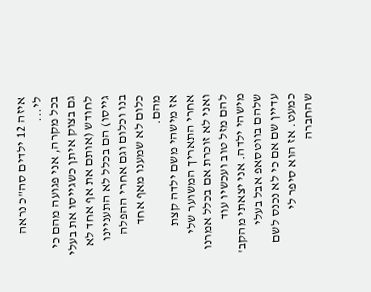איזה 12 ילדים סה"כ נראה לי...
בכל מקרה, אני פגועה מהם כי גם בצוק איתן כשגייסו את בעלי לחודש (אותם את אף אחד לא גייסו) הם בכלל לא התעניינו בנו וכלום וגם אחרי ההפלה כלום לא שמענו מאף אחד מהם.
אז מישהי משם ילדה קצת אחרי התאריך המשוער שלי ואני לא זוכרת אם בכלל אמרנו להם מזל טוב ועכשיו עוד מישהי ילדה. אני יצאתי מהקב' שלהם בווטסאפ אבל בעלי עדיין שם אם כי לא נכנס לשם כמעט. אז הוא סיפר לי שהחברה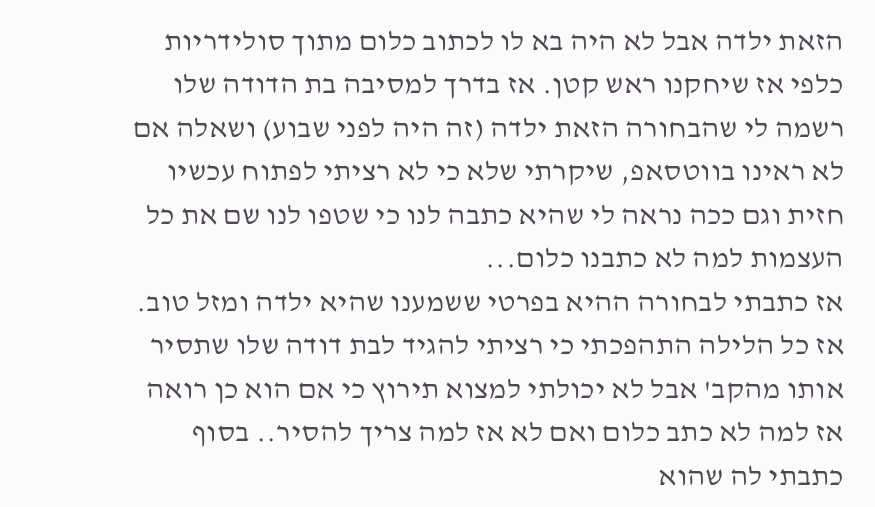הזאת ילדה אבל לא היה בא לו לכתוב כלום מתוך סולידריות כלפי אז שיחקנו ראש קטן. אז בדרך למסיבה בת הדודה שלו רשמה לי שהבחורה הזאת ילדה (זה היה לפני שבוע) ושאלה אם לא ראינו בווטסאפ, שיקרתי שלא כי לא רציתי לפתוח עכשיו חזית וגם ככה נראה לי שהיא כתבה לנו כי שטפו לנו שם את כל העצמות למה לא כתבנו כלום...
אז כתבתי לבחורה ההיא בפרטי ששמענו שהיא ילדה ומזל טוב. אז כל הלילה התהפכתי כי רציתי להגיד לבת דודה שלו שתסיר אותו מהקב' אבל לא יכולתי למצוא תירוץ כי אם הוא כן רואה אז למה לא כתב כלום ואם לא אז למה צריך להסיר.. בסוף כתבתי לה שהוא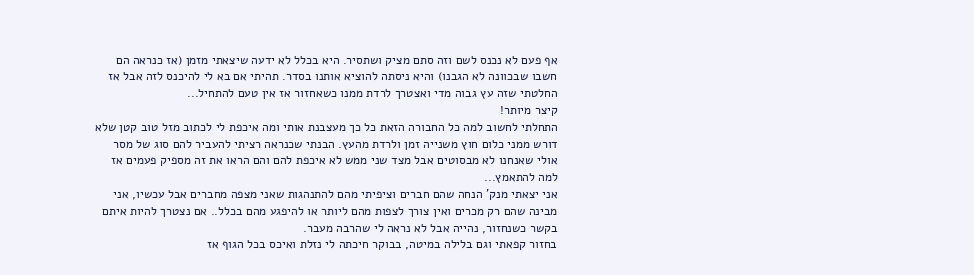אף פעם לא נכנס לשם וזה סתם מציק ושתסיר. היא בכלל לא ידעה שיצאתי מזמן (אז כנראה הם חשבו שבכוונה לא הגבנו) והיא ניסתה להוציא אותנו בסדר. תהיתי אם בא לי להיכנס לזה אבל אז החלטתי שזה עץ גבוה מדי ואצטרך לרדת ממנו כשאחזור אז אין טעם להתחיל...
קיצר מיותר!
התחלתי לחשוב למה כל החבורה הזאת כל כך מעצבנת אותי ומה איכפת לי לכתוב מזל טוב קטן שלא דורש ממני כלום חוץ משנייה זמן ולרדת מהעץ. הבנתי שכנראה רציתי להעביר להם סוג של מסר אולי שאנחנו לא מבסוטים אבל מצד שני ממש לא איכפת להם והם הראו את זה מספיק פעמים אז למה להתאמץ...
אני יצאתי מנק' הנחה שהם חברים וציפיתי מהם להתנהגות שאני מצפה מחברים אבל עכשיו, אני מבינה שהם רק מכרים ואין צורך לצפות מהם ליותר או להיפגע מהם בכלל.. אם נצטרך להיות איתם בקשר כשנחזור, נהייה אבל לא נראה לי שהרבה מעבר.
בחזור קפאתי וגם בלילה במיטה, בבוקר חיכתה לי נזלת ואיכס בכל הגוף אז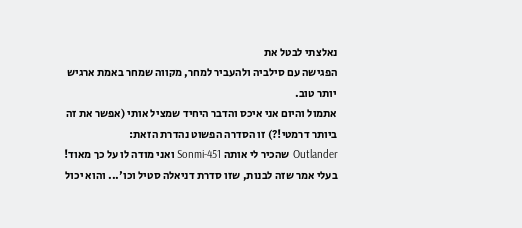נאלצתי לבטל את
הפגישה עם סילביה ולהעביר למחר, מקווה שמחר באמת ארגיש יותר טוב.
אתמול והיום אני איכס והדבר היחיד שמציל אותי (אפשר את זה ביותר דרמטי!?) זו הסדרה הפשוט נהדרת הזאת:
Outlander שהכיר לי אותה Sonmi-451 ואני מודה לו על כך מאוד!
בעלי אמר שזה לבנות, שזו סדרת דניאלה סטיל וכו'... והוא יכול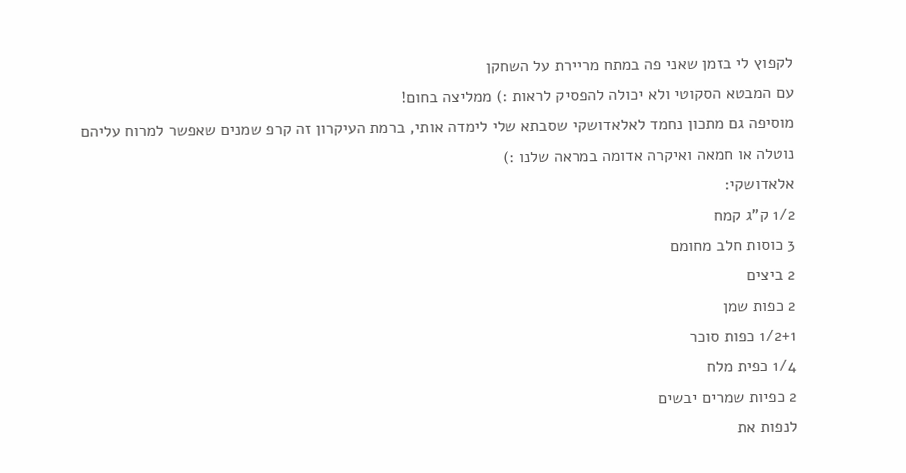לקפוץ לי בזמן שאני פה במתח מריירת על השחקן
עם המבטא הסקוטי ולא יכולה להפסיק לראות :) ממליצה בחום!
מוסיפה גם מתכון נחמד לאלאדושקי שסבתא שלי לימדה אותי, ברמת העיקרון זה קרפ שמנים שאפשר למרוח עליהם נוטלה או חמאה ואיקרה אדומה במראה שלנו :)
אלאדושקי:
1/2 ק"ג קמח
3 כוסות חלב מחומם
2 ביצים
2 כפות שמן
1/2+1 כפות סוכר
1/4 כפית מלח
2 כפיות שמרים יבשים
לנפות את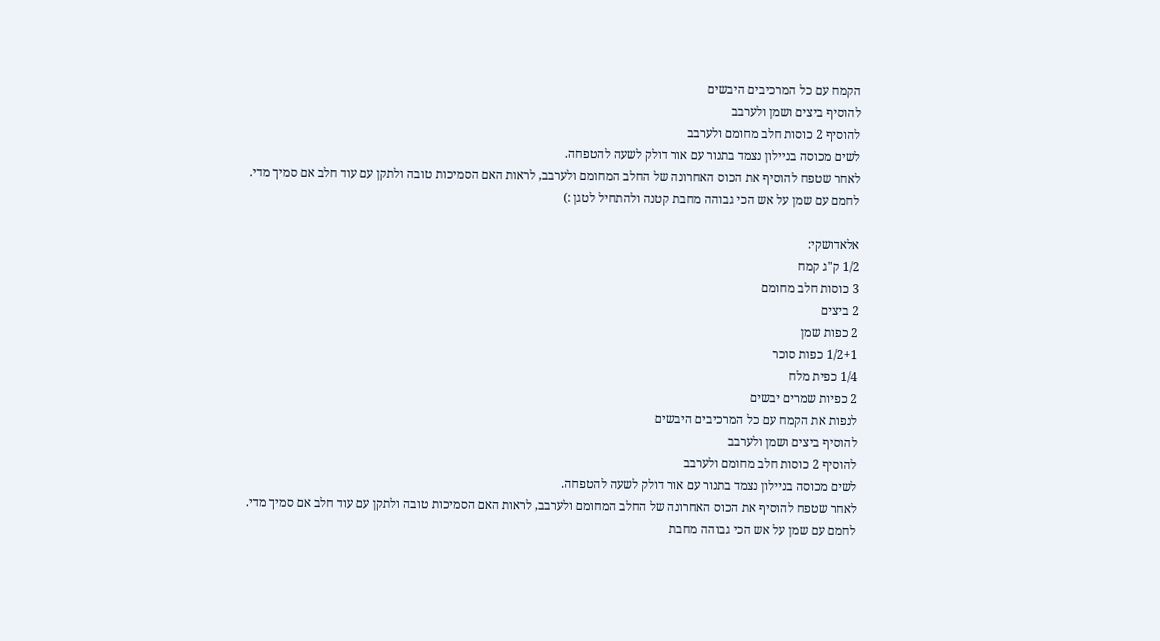הקמח עם כל המרכיבים היבשים
להוסיף ביצים ושמן ולערבב
להוסיף 2 כוסות חלב מחומם ולערבב
לשים מכוסה בניילון נצמד בתנור עם אור דולק לשעה להטפחה.
לאחר שטפח להוסיף את הכוס האחרונה של החלב המחומם ולערבב, לראות האם הסמיכות טובה ולתקן עם עוד חלב אם סמיך מדי.
לחמם עם שמן על אש הכי גבוהה מחבת קטנה ולהתחיל לטגן :)

אלאדושקי:
1/2 ק"ג קמח
3 כוסות חלב מחומם
2 ביצים
2 כפות שמן
1/2+1 כפות סוכר
1/4 כפית מלח
2 כפיות שמרים יבשים
לנפות את הקמח עם כל המרכיבים היבשים
להוסיף ביצים ושמן ולערבב
להוסיף 2 כוסות חלב מחומם ולערבב
לשים מכוסה בניילון נצמד בתנור עם אור דולק לשעה להטפחה.
לאחר שטפח להוסיף את הכוס האחרונה של החלב המחומם ולערבב, לראות האם הסמיכות טובה ולתקן עם עוד חלב אם סמיך מדי.
לחמם עם שמן על אש הכי גבוהה מחבת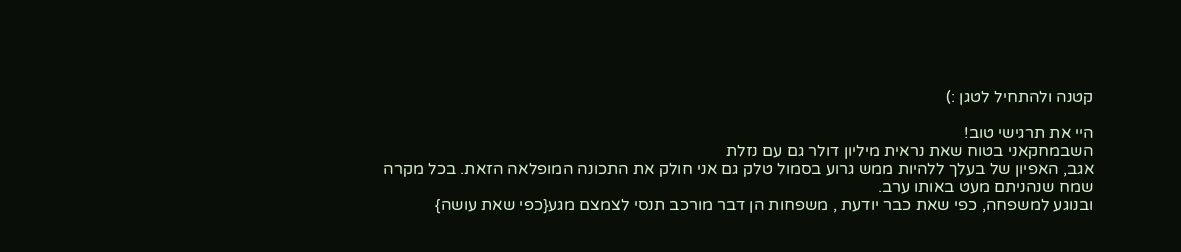קטנה ולהתחיל לטגן :)

היי את תרגישי טוב!
השבמחקאני בטוח שאת נראית מיליון דולר גם עם נזלת
אגב, האפיון של בעלך ללהיות ממש גרוע בסמול טלק גם אני חולק את התכונה המופלאה הזאת. בכל מקרה שמח שנהניתם מעט באותו ערב.
ובנוגע למשפחה, כפי שאת כבר יודעת , משפחות הן דבר מורכב תנסי לצמצם מגע{כפי שאת עושה}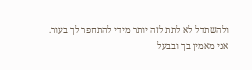ולהשתדל לא לתת לזה יותר מידי להתחפר לך בעור.
אני מאמין בך ובבעל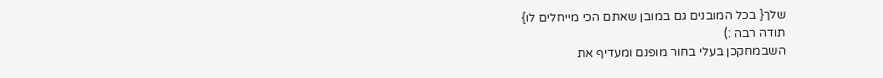שלך{ בכל המובנים גם במובן שאתם הכי מייחלים לו}
תודה רבה :)
השבמחקכן בעלי בחור מופנם ומעדיף את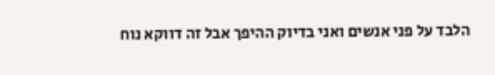הלבד על פני אנשים ואני בדיוק ההיפך אבל זה דווקא נוח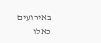באירועים כאלו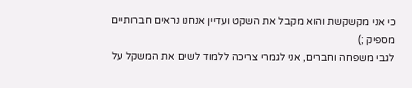כי אני מקשקשת והוא מקבל את השקט ועדיין אנחנו נראים חברותיים מספיק ;)
לגבי משפחה וחברים, אני לגמרי צריכה ללמוד לשים את המשקל על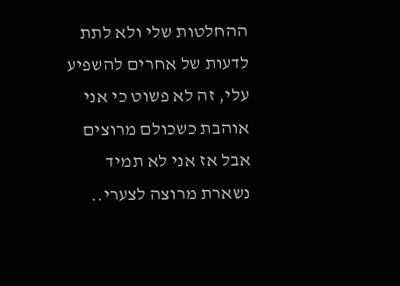ההחלטות שלי ולא לתת לדעות של אחרים להשפיע עלי, זה לא פשוט כי אני אוהבת כשכולם מרוצים אבל אז אני לא תמיד נשארת מרוצה לצערי..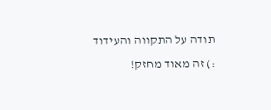תודה על התקווה והעידוד :) זה מאוד מחזק!